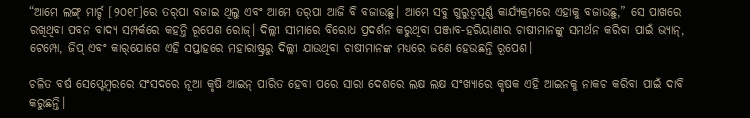“ଆମେ ଲଙ୍ଗ୍ ମାର୍ଚ୍ଚ [୨୦୧୮]ରେ ତର୍‌ପା ବଜାଇ ଥିଲୁ ଏବଂ ଆମେ ତର୍‌ପା ଆଜି ବି ବଜାଉଛୁ। ଆମେ ସବୁ ଗୁରୁତ୍ୱପୂର୍ଣ୍ଣ କାର୍ଯ୍ୟକ୍ରମରେ ଏହାକୁ ବଜାଉଛୁ,” ସେ ପାଖରେ ରଖିଥିବା ପବନ ବାଦ୍ୟ ସମ୍ପର୍କରେ କହନ୍ତି ରୂପେଶ ରୋଜ୍। ଦିଲ୍ଲୀ ସୀମାରେ ବିରୋଧ ପ୍ରଦର୍ଶନ କରୁଥିବା ପଞ୍ଜାବ-ହରିୟାଣାର ଚାଷୀମାନଙ୍କୁ ସମର୍ଥନ କରିବା ପାଇଁ ଭ୍ୟାନ୍, ଟେମ୍ପୋ, ଜିପ୍ ଏବଂ କାର୍‌ଯୋଗେ ଏହି ସପ୍ତାହରେ ମହାରାଷ୍ଟ୍ରରୁ ଦିଲ୍ଲୀ ଯାଉଥିବା ଚାଷୀମାନଙ୍କ ମଧ୍ୟରେ ଜଣେ ହେଉଛନ୍ତି ରୂପେଶ।

ଚଳିତ ବର୍ଷ ସେପ୍ଟେମ୍ବରରେ ସଂସଦରେ ନୂଆ କୃଷି ଆଇନ୍ ପାରିତ ହେବା ପରେ ସାରା ଦେଶରେ ଲକ୍ଷ ଲକ୍ଷ ସଂଖ୍ୟାରେ କୃଷକ ଏହି ଆଇନକୁ ନାକଚ କରିବା ପାଇଁ ଦାବି କରୁଛନ୍ତି।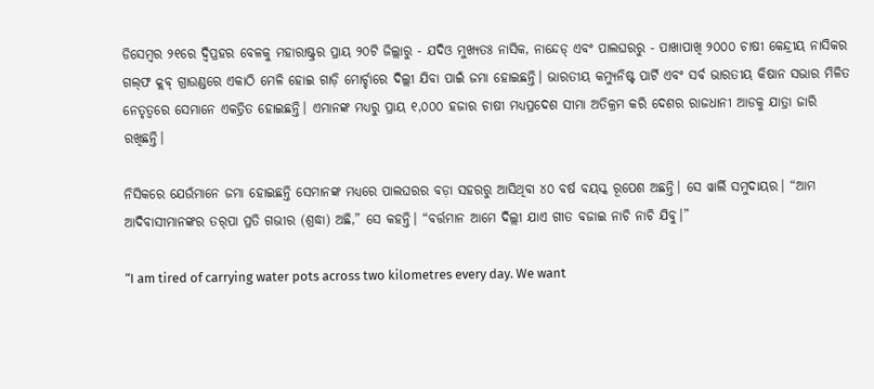ଡିସେମ୍ବର ୨୧ରେ ଦ୍ୱିପ୍ରହର ବେଳକୁ ମହାରାଷ୍ଟ୍ରର ପ୍ରାୟ ୨୦ଟି ଜିଲ୍ଲାରୁ - ଯଦିଓ ମୁଖ୍ୟତଃ ନାସିକ, ନାନ୍ଦେଡ୍ ଏବଂ ପାଲଘରରୁ - ପାଖାପାଖି ୨୦୦୦ ଚାଷୀ କେନ୍ଦ୍ରୀୟ ନାସିକର ଗଲ୍‌ଫ କ୍ଲବ୍ ଗ୍ରାଉଣ୍ଡରେ ଏକାଠି ମେଳି ହୋଇ ଗାଡ଼ି ମୋର୍ଚ୍ଚାରେ ଦିଲ୍ଲୀ ଯିବା ପାଇଁ ଜମା ହୋଇଛନ୍ତି। ଭାରତୀୟ କମ୍ୟୁନିଷ୍ଟ ପାର୍ଟି ଏବଂ ସର୍ବ ଭାରତୀୟ କିଷାନ ସଭାର ମିଳିତ ନେତୃତ୍ୱରେ ସେମାନେ ଏକତ୍ରିତ ହୋଇଛନ୍ତି। ଏମାନଙ୍କ ମଧ୍ୟରୁ ପ୍ରାୟ ୧,୦୦୦ ହଜାର ଚାଷୀ ମଧ୍ୟପ୍ରଦେଶ ସୀମା ଅତିକ୍ରମ କରି ଦେଶର ରାଜଧାନୀ ଆଡକୁ ଯାତ୍ରା ଜାରି ରଖିଛନ୍ତି।

ନିସିକରେ ଯେଉଁମାନେ ଜମା ହୋଇଛନ୍ତି ସେମାନଙ୍କ ମଧ୍ୟରେ ପାଲଘରର ବଡ଼ା ସହରରୁ ଆସିଥିବା ୪୦ ବର୍ଷ ବୟସ୍କ ରୂପେଶ ଅଛନ୍ତି। ସେ ୱାର୍ଲି ସମୁଦାୟର। “ଆମ ଆଦିବାସୀମାନଙ୍କର ତର୍‌ପା ପ୍ରତି ଗଭୀର (ଶ୍ରଦ୍ଧା) ଅଛି,” ସେ କହନ୍ତି। “ବର୍ତ୍ତମାନ ଆମେ ଦିଲ୍ଲୀ ଯାଏ ଗୀତ ବଜାଇ ନାଚି ନାଚି ଯିବୁ।”

“I am tired of carrying water pots across two kilometres every day. We want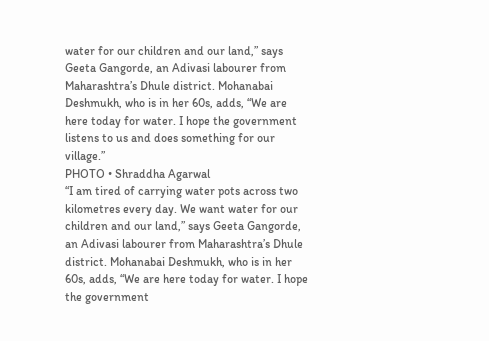water for our children and our land,” says Geeta Gangorde, an Adivasi labourer from Maharashtra’s Dhule district. Mohanabai Deshmukh, who is in her 60s, adds, “We are here today for water. I hope the government listens to us and does something for our village.”
PHOTO • Shraddha Agarwal
“I am tired of carrying water pots across two kilometres every day. We want water for our children and our land,” says Geeta Gangorde, an Adivasi labourer from Maharashtra’s Dhule district. Mohanabai Deshmukh, who is in her 60s, adds, “We are here today for water. I hope the government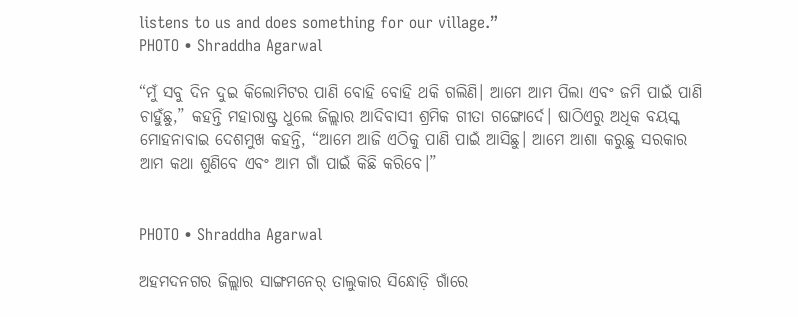listens to us and does something for our village.”
PHOTO • Shraddha Agarwal

“ମୁଁ ସବୁ ଦିନ ଦୁଇ କିଲୋମିଟର ପାଣି ବୋହି ବୋହି ଥକି ଗଲିଣି। ଆମେ ଆମ ପିଲା ଏବଂ ଜମି ପାଇଁ ପାଣି ଚାହୁଁଛୁ,” କହନ୍ତି ମହାରାଷ୍ଟ୍ର ଧୁଲେ ଜିଲ୍ଲାର ଆଦିବାସୀ ଶ୍ରମିକ ଗୀତା ଗଙ୍ଗୋର୍ଦେ। ଷାଠିଏରୁ ଅଧିକ ବୟସ୍କ ମୋହନାବାଇ ଦେଶମୁଖ କହନ୍ତି, “ଆମେ ଆଜି ଏଠିକୁ ପାଣି ପାଇଁ ଆସିଛୁ। ଆମେ ଆଶା କରୁଛୁ ସରକାର ଆମ କଥା ଶୁଣିବେ ଏବଂ ଆମ ଗାଁ ପାଇଁ କିଛି କରିବେ।”


PHOTO • Shraddha Agarwal

ଅହମଦନଗର ଜିଲ୍ଲାର ସାଙ୍ଗମନେର୍ ତାଲୁକାର ସିନ୍ଧୋଡ଼ି ଗାଁରେ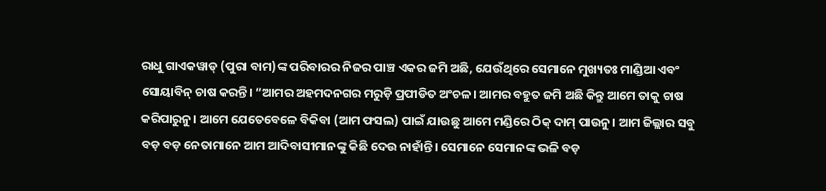ରାଧୁ ଗାଏକୱାଡ୍ (ପୁରା ବାମ)ଙ୍କ ପରିବାରର ନିଜର ପାଞ୍ଚ ଏକର ଜମି ଅଛି, ଯେଉଁଥିରେ ସେମାନେ ମୁଖ୍ୟତଃ ମାଣ୍ଡିଆ ଏବଂ ସୋୟାବିନ୍ ଚାଷ କରନ୍ତି। “ଆମର ଅହମଦନଗର ମରୁଡ଼ି ପ୍ରପୀଡିତ ଅଂଚଳ। ଆମର ବହୁତ ଜମି ଅଛି କିନ୍ତୁ ଆମେ ତାକୁ ଚାଷ କରିପାରୁନୁ। ଆମେ ଯେତେବେଳେ ବିକିବା (ଆମ ଫସଲ) ପାଇଁ ଯାଉଛୁ ଆମେ ମଣ୍ଡିରେ ଠିକ୍ ଦାମ୍ ପାଉନୁ। ଆମ ଜିଲ୍ଲାର ସବୁ ବଡ଼ ବଡ଼ ନେତାମାନେ ଆମ ଆଦିବାସୀମାନଙ୍କୁ କିଛି ଦେଉ ନାହାଁନ୍ତି। ସେମାନେ ସେମାନଙ୍କ ଭଳି ବଡ଼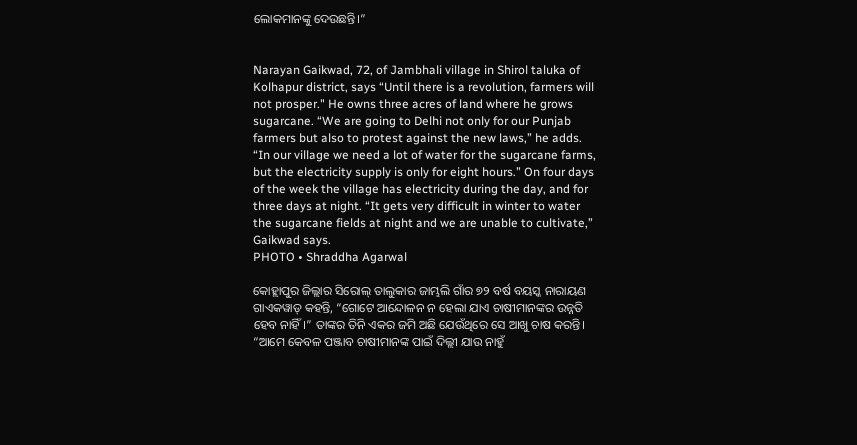ଲୋକମାନଙ୍କୁ ଦେଉଛନ୍ତି।”


Narayan Gaikwad, 72, of Jambhali village in Shirol taluka of Kolhapur district, says “Until there is a revolution, farmers will not prosper." He owns three acres of land where he grows sugarcane. “We are going to Delhi not only for our Punjab farmers but also to protest against the new laws,” he adds. “In our village we need a lot of water for the sugarcane farms, but the electricity supply is only for eight hours.” On four days of the week the village has electricity during the day, and for three days at night. “It gets very difficult in winter to water the sugarcane fields at night and we are unable to cultivate,” Gaikwad says.
PHOTO • Shraddha Agarwal

କୋହ୍ଲାପୁର ଜିଲ୍ଲାର ସିରୋଲ୍ ତାଲୁକାର ଜାମ୍ଭଲି ଗାଁର ୭୨ ବର୍ଷ ବୟସ୍କ ନାରାୟଣ ଗାଏକୱାଡ୍ କହନ୍ତି, “ଗୋଟେ ଆନ୍ଦୋଳନ ନ ହେଲା ଯାଏ ଚାଷୀମାନଙ୍କର ଉନ୍ନତି ହେବ ନାହିଁ।” ତାଙ୍କର ତିନି ଏକର ଜମି ଅଛି ଯେଉଁଥିରେ ସେ ଆଖୁ ଚାଷ କରନ୍ତି। “ଆମେ କେବଳ ପଞ୍ଜାବ ଚାଷୀମାନଙ୍କ ପାଇଁ ଦିଲ୍ଲୀ ଯାଉ ନାହୁଁ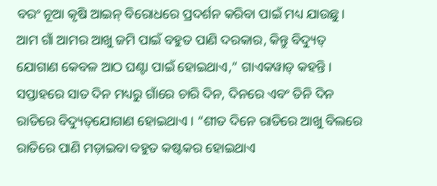ବରଂ ନୂଆ କୃଷି ଆଇନ୍‌ ବିରୋଧରେ ପ୍ରଦର୍ଶନ କରିବା ପାଇଁ ମଧ୍ୟ ଯାଉଛୁ। ଆମ ଗାଁ ଆମର ଆଖୁ ଜମି ପାଇଁ ବହୁତ ପାଣି ଦରକାର, କିନ୍ତୁ ବିଦ୍ୟୁତ୍ ଯୋଗାଣ କେବଳ ଆଠ ଘଣ୍ଟା ପାଇଁ ହୋଇଥାଏ,” ଗାଏକୱାଡ୍ କହନ୍ତି। ସପ୍ତାହରେ ସାତ ଦିନ ମଧ୍ୟରୁ ଗାଁରେ ଚାରି ଦିନ, ଦିନରେ ଏବଂ ତିନି ଦିନ ରାତିରେ ବିଦ୍ୟୁତ୍‌ଯୋଗାଣ ହୋଇଥାଏ। “ଶୀତ ଦିନେ ରାତିରେ ଆଖୁ ବିଲରେ ରାତିରେ ପାଣି ମଡ଼ାଇବା ବହୁତ କଷ୍ଟକର ହୋଇଥାଏ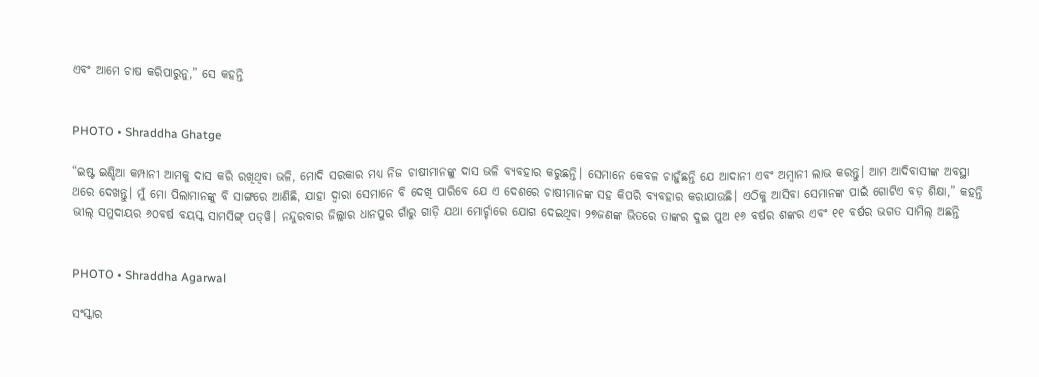ଏବଂ ଆମେ ଚାଷ କରିପାରୁନୁ,” ସେ କହନ୍ତି


PHOTO • Shraddha Ghatge

“ଇଷ୍ଟ ଇଣ୍ଡିଆ କମ୍ପାନୀ ଆମକୁ ଦାସ କରି ରଖିଥିବା ଭଳି, ମୋଦି ସରକାର ମଧ୍ୟ ନିଜ ଚାଷୀମାନଙ୍କୁ ଦାସ ଭଳି ବ୍ୟବହାର କରୁଛନ୍ତି। ସେମାନେ କେବଳ ଚାହୁଁଛନ୍ତି ଯେ ଆଦାନୀ ଏବଂ ଅମ୍ବାନୀ ଲାଭ କରନ୍ତୁ। ଆମ ଆଦିବାସୀଙ୍କ ଅବସ୍ଥା ଥରେ ଦେଖନ୍ତୁ। ମୁଁ ମୋ ପିଲାମାନଙ୍କୁ ବି ସାଙ୍ଗରେ ଆଣିଛି, ଯାହା ଦ୍ୱାରା ସେମାନେ ବି ଦେଖି ପାରିବେ ଯେ ଏ ଦେଶରେ ଚାଷୀମାନଙ୍କ ସହ କିପରି ବ୍ୟବହାର କରାଯାଉଛି। ଏଠିକୁ ଆସିବା ସେମାନଙ୍କ ପାଇଁ ଗୋଟିଏ ବଡ଼ ଶିକ୍ଷା,” କହନ୍ତି ଭୀଲ୍ ସମୁଦାୟର ୬୦ବର୍ଷ ବୟସ୍କ ସାମସିଙ୍ଗ୍ ପଡ୍‌ୱି। ନନ୍ଦୁରବାର ଜିଲ୍ଲାର ଧାନପୁର ଗାଁରୁ ଗାଡ଼ି ଯଥା ମୋର୍ଚ୍ଚାରେ ଯୋଗ ଦେଇଥିବା ୨୭ଜଣଙ୍କ ଭିତରେ ତାଙ୍କର ଦୁଇ ପୁଅ ୧୬ ବର୍ଷର ଶଙ୍କର ଏବଂ ୧୧ ବର୍ଷର ଭଗତ ସାମିଲ୍ ଅଛନ୍ତି


PHOTO • Shraddha Agarwal

ସଂସ୍କାର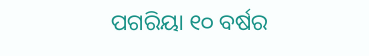ପଗରିୟା ୧୦ ବର୍ଷର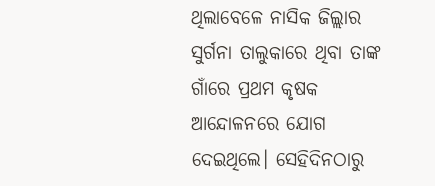ଥିଲାବେଳେ ନାସିକ ଜିଲ୍ଲାର ସୁର୍ଗନା ତାଲୁକାରେ ଥିବା ତାଙ୍କ ଗାଁରେ ପ୍ରଥମ କୃଷକ ଆନ୍ଦୋଳନରେ ଯୋଗ ଦେଇଥିଲେ। ସେହିଦିନଠାରୁ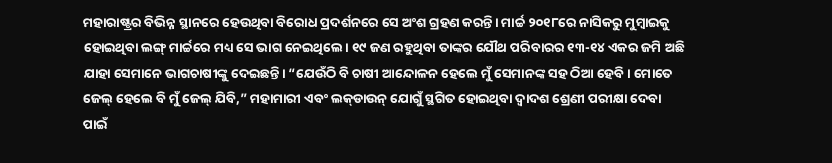ମହାରାଷ୍ଟ୍ରର ବିଭିନ୍ନ ସ୍ଥାନରେ ହେଉଥିବା ବିରୋଧ ପ୍ରଦର୍ଶନରେ ସେ ଅଂଶ ଗ୍ରହଣ କରନ୍ତି। ମାର୍ଚ୍ଚ ୨୦୧୮ରେ ନାସିକରୁ ମୁମ୍ବାଇକୁ ହୋଇଥିବା ଲଙ୍ଗ୍ ମାର୍ଚ୍ଚରେ ମଧ୍ୟ ସେ ଭାଗ ନେଇଥିଲେ। ୧୯ ଜଣ ରହୁଥିବା ତାଙ୍କର ଯୌଥ ପରିବାରର ୧୩-୧୪ ଏକର ଜମି ଅଛି ଯାହା ସେମାନେ ଭାଗଚାଷୀଙ୍କୁ ଦେଇଛନ୍ତି। “ଯେଉଁଠି ବି ଚାଷୀ ଆନ୍ଦୋଳନ ହେଲେ ମୁଁ ସେମାନଙ୍କ ସହ ଠିଆ ହେବି। ମୋତେ ଜେଲ୍ ହେଲେ ବି ମୁଁ ଜେଲ୍ ଯିବି,” ମହାମାରୀ ଏବଂ ଲକ୍‌ଡାଉନ୍ ଯୋଗୁଁ ସ୍ଥଗିତ ହୋଇଥିବା ଦ୍ୱାଦଶ ଶ୍ରେଣୀ ପରୀକ୍ଷା ଦେବା ପାଇଁ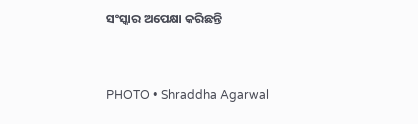ସଂସ୍କାର ଅପେକ୍ଷା କରିଛନ୍ତି


PHOTO • Shraddha Agarwal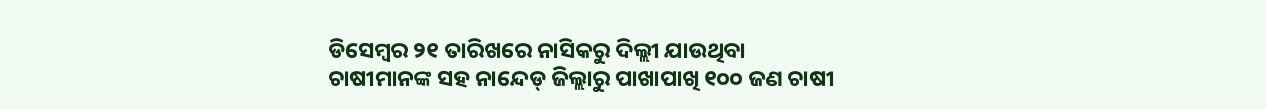ଡିସେମ୍ବର ୨୧ ତାରିଖରେ ନାସିକରୁ ଦିଲ୍ଲୀ ଯାଉଥିବା ଚାଷୀମାନଙ୍କ ସହ ନାନ୍ଦେଡ୍ ଜିଲ୍ଲାରୁ ପାଖାପାଖି ୧୦୦ ଜଣ ଚାଷୀ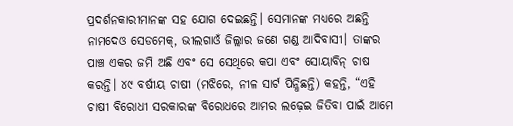ପ୍ରଦର୍ଶନକାରୀମାନଙ୍କ ସହ ଯୋଗ ଦେଇଛନ୍ତି। ସେମାନଙ୍କ ମଧ୍ୟରେ ଅଛନ୍ତି ନାମଦେଓ ସେଡମେକ୍, ଭୀଲଗାଓଁ ଜିଲ୍ଲାର ଜଣେ ଗଣ୍ଡ ଆଦିବାସୀ। ତାଙ୍କର ପାଞ୍ଚ ଏକର ଜମି ଅଛି ଏବଂ ସେ ସେଥିରେ କପା ଏବଂ ସୋୟାବିନ୍ ଚାଷ କରନ୍ତି। ୪୯ ବର୍ଷୀୟ ଚାଷୀ (ମଝିରେ, ନୀଳ ସାର୍ଟ ପିନ୍ଧିଛନ୍ତି) କହନ୍ତି, “ଏହି ଚାଷୀ ବିରୋଧୀ ସରକାରଙ୍କ ବିରୋଧରେ ଆମର ଲଢ଼େଇ ଜିତିବା ପାଇଁ ଆମେ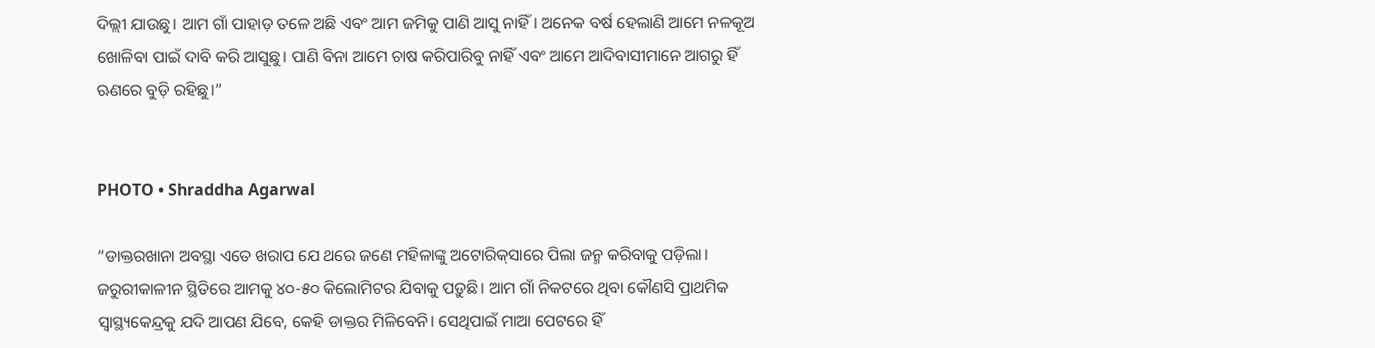ଦିଲ୍ଲୀ ଯାଉଛୁ। ଆମ ଗାଁ ପାହାଡ଼ ତଳେ ଅଛି ଏବଂ ଆମ ଜମିକୁ ପାଣି ଆସୁ ନାହିଁ। ଅନେକ ବର୍ଷ ହେଲାଣି ଆମେ ନଳକୂଅ ଖୋଳିବା ପାଇଁ ଦାବି କରି ଆସୁଛୁ। ପାଣି ବିନା ଆମେ ଚାଷ କରିପାରିବୁ ନାହିଁ ଏବଂ ଆମେ ଆଦିବାସୀମାନେ ଆଗରୁ ହିଁ ଋଣରେ ବୁଡ଼ି ରହିଛୁ।”


PHOTO • Shraddha Agarwal

“ଡାକ୍ତରଖାନା ଅବସ୍ଥା ଏତେ ଖରାପ ଯେ ଥରେ ଜଣେ ମହିଳାଙ୍କୁ ଅଟୋରିକ୍‌ସାରେ ପିଲା ଜନ୍ମ କରିବାକୁ ପଡ଼ିଲା। ଜରୁରୀକାଳୀନ ସ୍ଥିତିରେ ଆମକୁ ୪୦-୫୦ କିଲୋମିଟର ଯିବାକୁ ପଡ଼ୁଛି। ଆମ ଗାଁ ନିକଟରେ ଥିବା କୌଣସି ପ୍ରାଥମିକ ସ୍ୱାସ୍ଥ୍ୟକେନ୍ଦ୍ରକୁ ଯଦି ଆପଣ ଯିବେ, କେହି ଡାକ୍ତର ମିଳିବେନି। ସେଥିପାଇଁ ମାଆ ପେଟରେ ହିଁ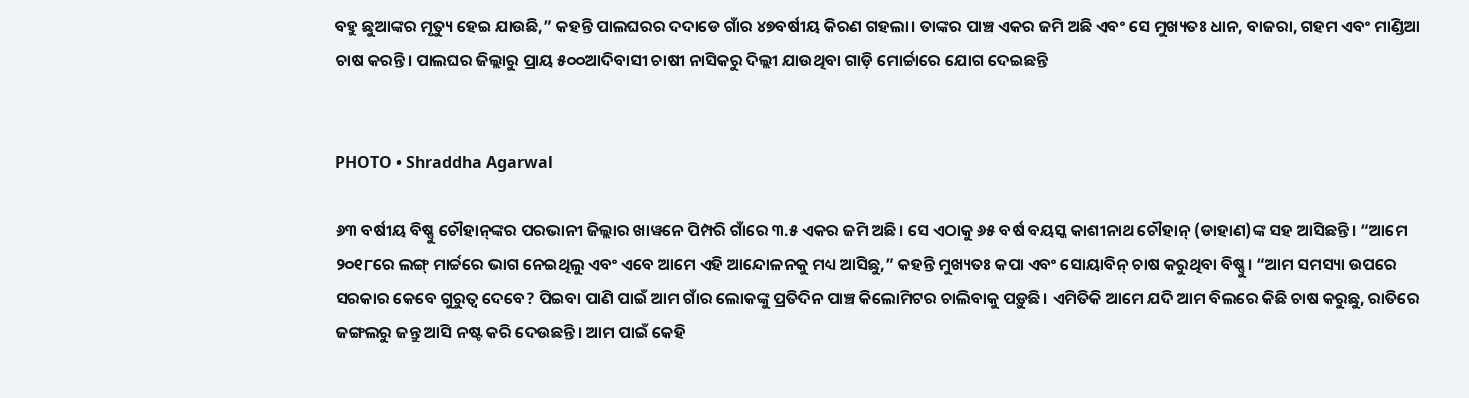ବହୁ ଛୁଆଙ୍କର ମୃତ୍ୟୁ ହେଇ ଯାଉଛି,” କହନ୍ତି ପାଲଘରର ଦଦାଡେ ଗାଁର ୪୭ବର୍ଷୀୟ କିରଣ ଗହଲା। ତାଙ୍କର ପାଞ୍ଚ ଏକର ଜମି ଅଛି ଏବଂ ସେ ମୁଖ୍ୟତଃ ଧାନ, ବାଜରା, ଗହମ ଏବଂ ମାଣ୍ଡିଆ ଚାଷ କରନ୍ତି। ପାଲଘର ଜିଲ୍ଲାରୁ ପ୍ରାୟ ୫୦୦ଆଦିବାସୀ ଚାଷୀ ନାସିକରୁ ଦିଲ୍ଲୀ ଯାଉଥିବା ଗାଡ଼ି ମୋର୍ଚ୍ଚାରେ ଯୋଗ ଦେଇଛନ୍ତି


PHOTO • Shraddha Agarwal

୬୩ ବର୍ଷୀୟ ବିଷ୍ଣୁ ଚୌହାନ୍‌ଙ୍କର ପରଭାନୀ ଜିଲ୍ଲାର ଖାୱନେ ପିମ୍ପରି ଗାଁରେ ୩.୫ ଏକର ଜମି ଅଛି। ସେ ଏଠାକୁ ୬୫ ବର୍ଷ ବୟସ୍କ କାଶୀନାଥ ଚୌହାନ୍ (ଡାହାଣ)ଙ୍କ ସହ ଆସିଛନ୍ତି। “ଆମେ ୨୦୧୮ରେ ଲଙ୍ଗ୍ ମାର୍ଚ୍ଚରେ ଭାଗ ନେଇଥିଲୁ ଏବଂ ଏବେ ଆମେ ଏହି ଆନ୍ଦୋଳନକୁ ମଧ୍ୟ ଆସିଛୁ,” କହନ୍ତି ମୁଖ୍ୟତଃ କପା ଏବଂ ସୋୟାବିନ୍ ଚାଷ କରୁଥିବା ବିଷ୍ଣୁ। “ଆମ ସମସ୍ୟା ଉପରେ ସରକାର କେବେ ଗୁରୁତ୍ୱ ଦେବେ? ପିଇବା ପାଣି ପାଇଁ ଆମ ଗାଁର ଲୋକଙ୍କୁ ପ୍ରତିଦିନ ପାଞ୍ଚ କିଲୋମିଟର ଚାଲିବାକୁ ପଡ଼ୁଛି। ଏମିତିକି ଆମେ ଯଦି ଆମ ବିଲରେ କିଛି ଚାଷ କରୁଛୁ, ରାତିରେ ଜଙ୍ଗଲରୁ ଜନ୍ତୁ ଆସି ନଷ୍ଟ କରି ଦେଉଛନ୍ତି। ଆମ ପାଇଁ କେହି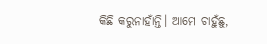କିଛି କରୁନାହାଁନ୍ତି। ଆମେ ଚାହୁଁଛୁ,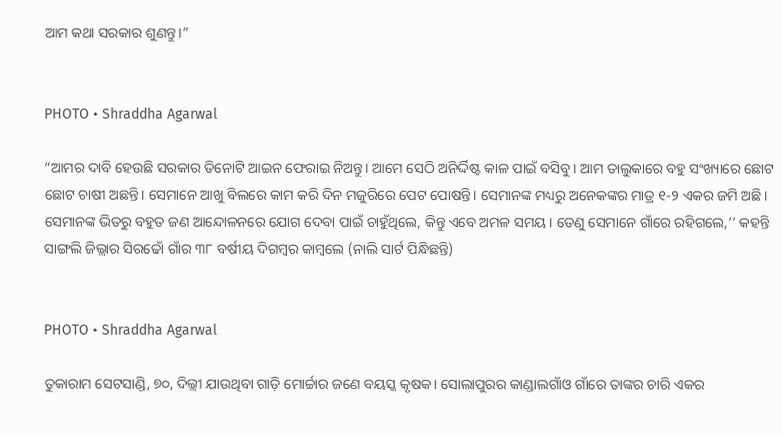ଆମ କଥା ସରକାର ଶୁଣନ୍ତୁ।”


PHOTO • Shraddha Agarwal

“ଆମର ଦାବି ହେଉଛି ସରକାର ତିନୋଟି ଆଇନ ଫେରାଇ ନିଅନ୍ତୁ। ଆମେ ସେଠି ଅନିର୍ଦ୍ଦିଷ୍ଟ କାଳ ପାଇଁ ବସିବୁ। ଆମ ତାଲୁକାରେ ବହୁ ସଂଖ୍ୟାରେ ଛୋଟ ଛୋଟ ଚାଷୀ ଅଛନ୍ତି। ସେମାନେ ଆଖୁ ବିଲରେ କାମ କରି ଦିନ ମଜୁରିରେ ପେଟ ପୋଷନ୍ତି। ସେମାନଙ୍କ ମଧ୍ୟରୁ ଅନେକଙ୍କର ମାତ୍ର ୧-୨ ଏକର ଜମି ଅଛି। ସେମାନଙ୍କ ଭିତରୁ ବହୁତ ଜଣ ଆନ୍ଦୋଳନରେ ଯୋଗ ଦେବା ପାଇଁ ଚାହୁଁଥିଲେ, କିନ୍ତୁ ଏବେ ଅମଳ ସମୟ। ତେଣୁ ସେମାନେ ଗାଁରେ ରହିଗଲେ,’’ କହନ୍ତି ସାଙ୍ଗଲି ଜିଲ୍ଲାର ସିରଢୋଁ ଗାଁର ୩୮ ବର୍ଷୀୟ ଦିଗମ୍ବର କାମ୍ବଲେ (ନାଲି ସାର୍ଟ ପିନ୍ଧିଛନ୍ତି)


PHOTO • Shraddha Agarwal

ତୁକାରାମ ସେଟସାଣ୍ଡି, ୭୦, ଦିଲ୍ଲୀ ଯାଉଥିବା ଗାଡ଼ି ମୋର୍ଚ୍ଚାର ଜଣେ ବୟସ୍କ କୃଷକ। ସୋଲାପୁରର କାଣ୍ଡାଲଗାଁଓ ଗାଁରେ ତାଙ୍କର ଚାରି ଏକର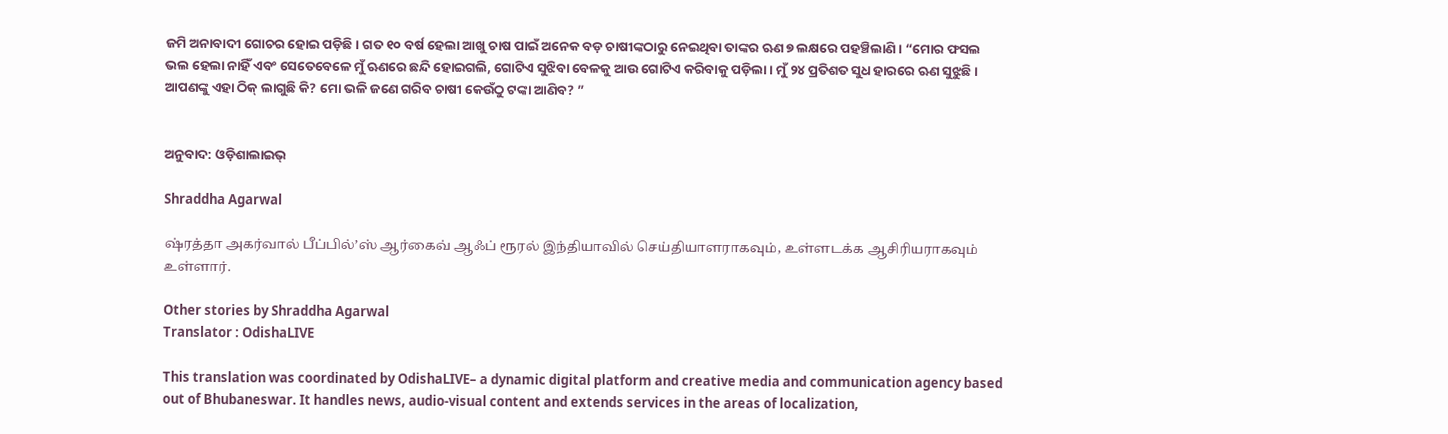ଜମି ଅନାବାଦୀ ଗୋଚର ହୋଇ ପଡ଼ିଛି। ଗତ ୧୦ ବର୍ଷ ହେଲା ଆଖୁ ଚାଷ ପାଇଁ ଅନେକ ବଡ଼ ଚାଷୀଙ୍କଠାରୁ ନେଇଥିବା ତାଙ୍କର ଋଣ ୭ ଲକ୍ଷରେ ପହଞ୍ଚିଲାଣି। “ମୋର ଫସଲ ଭଲ ହେଲା ନାହିଁ ଏବଂ ସେତେବେଳେ ମୁଁ ଋଣରେ ଛନ୍ଦି ହୋଇଗଲି, ଗୋଟିଏ ସୁଝିବା ବେଳକୁ ଆଉ ଗୋଟିଏ କରିବାକୁ ପଡ଼ିଲା। ମୁଁ ୨୪ ପ୍ରତିଶତ ସୁଧ ହାରରେ ଋଣ ସୁଝୁଛି। ଆପଣଙ୍କୁ ଏହା ଠିକ୍ ଲାଗୁଛି କି? ମୋ ଭଳି ଜଣେ ଗରିବ ଚାଷୀ କେଉଁଠୁ ଟଙ୍କା ଆଣିବ? ”


ଅନୁବାଦ: ଓଡ଼ିଶାଲାଇଭ୍‍

Shraddha Agarwal

ஷ்ரத்தா அகர்வால் பீப்பில்’ஸ் ஆர்கைவ் ஆஃப் ரூரல் இந்தியாவில் செய்தியாளராகவும், உள்ளடக்க ஆசிரியராகவும் உள்ளார்.

Other stories by Shraddha Agarwal
Translator : OdishaLIVE

This translation was coordinated by OdishaLIVE– a dynamic digital platform and creative media and communication agency based out of Bhubaneswar. It handles news, audio-visual content and extends services in the areas of localization,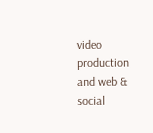video production and web & social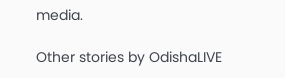media.

Other stories by OdishaLIVE